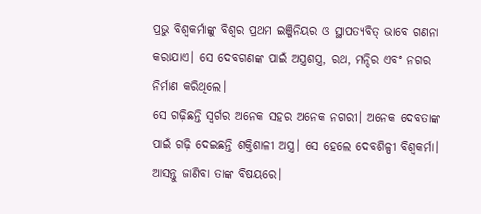ପ୍ରଭୁ ବିଶ୍ୱକର୍ମାଙ୍କୁ ବିଶ୍ୱର ପ୍ରଥମ ଇଞ୍ଜିନିୟର ଓ ସ୍ଥାପତ୍ୟବିତ୍ ଭାବେ ଗଣନା କରାଯାଏ। ସେ ଦେବଗଣଙ୍କ ପାଇଁ ଅସ୍ତ୍ରଶସ୍ତ୍ର, ରଥ, ମନ୍ଦିର ଏବଂ ନଗର ନିର୍ମାଣ କରିଥିଲେ।
ସେ ଗଢ଼ିଛନ୍ତି ସ୍ୱର୍ଗର ଅନେକ ସହର ଅନେକ ନଗରୀ। ଅନେକ ଦେବତାଙ୍କ ପାଇଁ ଗଢ଼ି ଦେଇଛନ୍ତି ଶକ୍ତିଶାଳୀ ଅସ୍ତ୍ର। ସେ ହେଲେ ଦେବଶିଳ୍ପୀ ବିଶ୍ୱକର୍ମା। ଆସନ୍ତୁ ଜାଣିବା ତାଙ୍କ ବିଷୟରେ।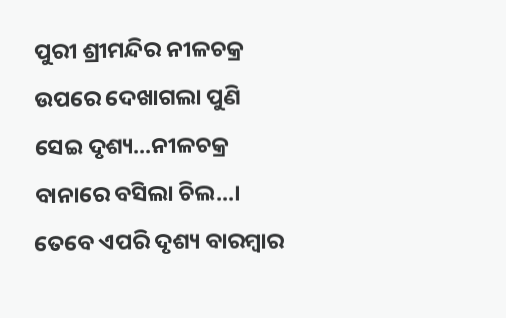ପୁରୀ ଶ୍ରୀମନ୍ଦିର ନୀଳଚକ୍ର ଉପରେ ଦେଖାଗଲା ପୁଣି ସେଇ ଦୃଶ୍ୟ...ନୀଳଚକ୍ର ବାନାରେ ବସିଲା ଚିଲ...। ତେବେ ଏପରି ଦୃଶ୍ୟ ବାରମ୍ୱାର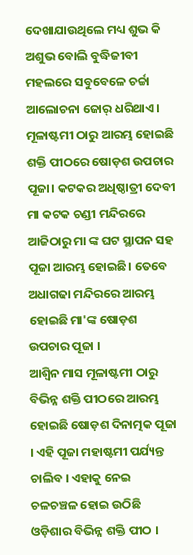ଦେଖାଯାଉଥିଲେ ମଧ୍ୟ ଶୁଭ କି ଅଶୁଭ ବୋଲି ବୁଦ୍ଧିଜୀବୀ ମହଲରେ ସବୁବେଳେ ଚର୍ଚ୍ଚା ଆଲୋଚନା ଜୋର୍ ଧରିଥାଏ।
ମୂଳାଷ୍ଟମୀ ଠାରୁ ଆରମ୍ଭ ହୋଇଛି ଶକ୍ତି ପୀଠରେ ଷୋଡ଼ଶ ଉପଚାର ପୂଜା। କଟକର ଅଧିଷ୍ଠାତ୍ରୀ ଦେବୀ ମା କଟକ ଚଣ୍ଡୀ ମନ୍ଦିରରେ ଆଜିଠାରୁ ମା ଙ୍କ ଘଟ ସ୍ଥାପନ ସହ ପୂଜା ଆରମ୍ଭ ହୋଇଛି। ତେବେ ଅଧାଗଢା ମନ୍ଦିରରେ ଆରମ୍ଭ ହୋଇଛି ମା'ଙ୍କ ଷୋଡ଼ଶ ଉପଚାର ପୂଜା ।
ଆଶ୍ୱିନ ମାସ ମୂଳାଷ୍ଟମୀ ଠାରୁ ବିଭିନ୍ନ ଶକ୍ତି ପୀଠରେ ଆରମ୍ଭ ହୋଇଛି ଷୋଡ଼ଶ ଦିନାତ୍ମକ ପୂଜା । ଏହି ପୂଜା ମହାଷ୍ଟମୀ ପର୍ଯ୍ୟନ୍ତ ଚାଲିବ । ଏହାକୁ ନେଇ ଚଳଚଞ୍ଚଳ ହୋଇ ଉଠିଛି ଓଡ଼ିଶାର ବିଭିନ୍ନ ଶକ୍ତି ପୀଠ ।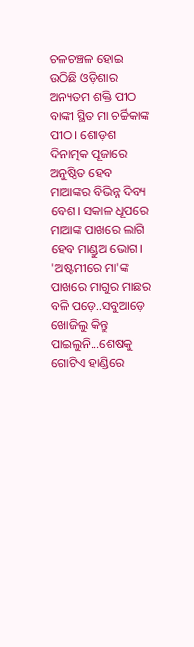ଚଳଚଞ୍ଚଳ ହୋଇ ଉଠିଛି ଓଡ଼ିଶାର ଅନ୍ୟତମ ଶକ୍ତି ପୀଠ ବାଙ୍କୀ ସ୍ଥିତ ମା ଚର୍ଚ୍ଚିକାଙ୍କ ପୀଠ। ଶୋଡ଼ଶ ଦିନାତ୍ମକ ପୂଜାରେ ଅନୁଷ୍ଠିତ ହେବ ମାଆଙ୍କର ବିଭିନ୍ନ ଦିବ୍ୟ ବେଶ। ସକାଳ ଧୂପରେ ମାଆଙ୍କ ପାଖରେ ଲାଗି ହେବ ମାଣ୍ଡୁଅ ଭୋଗ।
'ଅଷ୍ଟମୀରେ ମା'ଙ୍କ ପାଖରେ ମାଗୁର ମାଛର ବଳି ପଡ଼େ..ସବୁଆଡ଼େ ଖୋଜିଲୁ କିନ୍ତୁ ପାଇଲୁନି...ଶେଷକୁ ଗୋଟିଏ ହାଣ୍ଡିରେ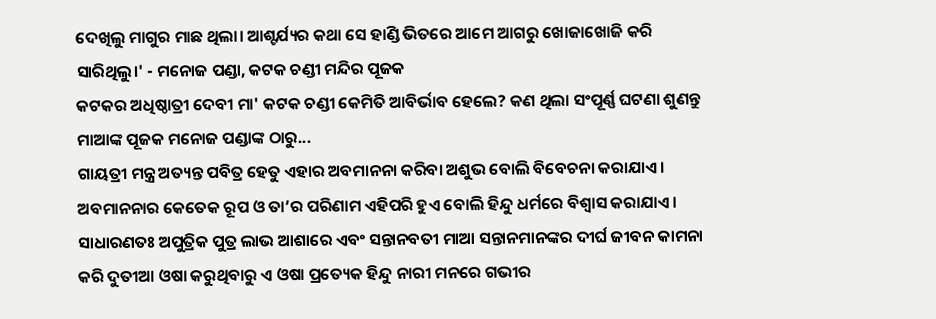ଦେଖିଲୁ ମାଗୁର ମାଛ ଥିଲା। ଆଶ୍ଟର୍ଯ୍ୟର କଥା ସେ ହାଣ୍ଡି ଭିତରେ ଆମେ ଆଗରୁ ଖୋଜାଖୋଜି କରି ସାରିଥିଲୁ।' - ମନୋଜ ପଣ୍ଡା, କଟକ ଚଣ୍ଡୀ ମନ୍ଦିର ପୂଜକ
କଟକର ଅଧିଷ୍ଠାତ୍ରୀ ଦେବୀ ମା' କଟକ ଚଣ୍ଡୀ କେମିତି ଆବିର୍ଭାବ ହେଲେ? କଣ ଥିଲା ସଂପୂର୍ଣ୍ଣ ଘଟଣା ଶୁଣନ୍ତୁ ମାଆଙ୍କ ପୂଜକ ମନୋଜ ପଣ୍ଡାଙ୍କ ଠାରୁ...
ଗାୟତ୍ରୀ ମନ୍ତ୍ର ଅତ୍ୟନ୍ତ ପବିତ୍ର ହେତୁ ଏହାର ଅବମାନନା କରିବା ଅଶୁଭ ବୋଲି ବିବେଚନା କରାଯାଏ। ଅବମାନନାର କେତେକ ରୂପ ଓ ତା’ର ପରିଣାମ ଏହିପରି ହୁଏ ବୋଲି ହିନ୍ଦୁ ଧର୍ମରେ ବିଶ୍ୱାସ କରାଯାଏ।
ସାଧାରଣତଃ ଅପୁତ୍ରିକ ପୁତ୍ର ଲାଭ ଆଶାରେ ଏବଂ ସନ୍ତାନବତୀ ମାଆ ସନ୍ତାନମାନଙ୍କର ଦୀର୍ଘ ଜୀବନ କାମନା କରି ଦୁତୀଆ ଓଷା କରୁଥିବାରୁ ଏ ଓଷା ପ୍ରତ୍ୟେକ ହିନ୍ଦୁ ନାରୀ ମନରେ ଗଭୀର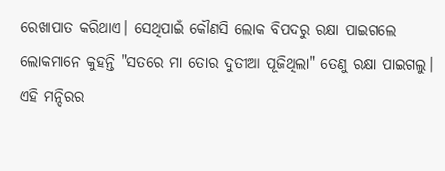ରେଖାପାତ କରିଥାଏ। ସେଥିପାଇଁ କୌଣସି ଲୋକ ବିପଦରୁ ରକ୍ଷା ପାଇଗଲେ ଲୋକମାନେ କୁହନ୍ତି "ସତରେ ମା ତୋର ଦୁତୀଆ ପୂଜିଥିଲା" ତେଣୁ ରକ୍ଷା ପାଇଗଲୁ।
ଏହି ମନ୍ଦିରର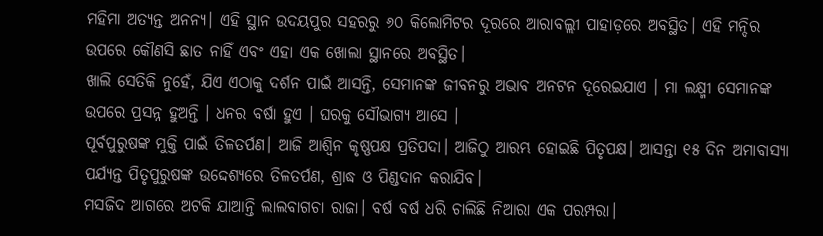ମହିମା ଅତ୍ୟନ୍ତ ଅନନ୍ୟ। ଏହି ସ୍ଥାନ ଉଦୟପୁର ସହରରୁ ୬୦ କିଲୋମିଟର ଦୂରରେ ଆରାବଲ୍ଲୀ ପାହାଡ଼ରେ ଅବସ୍ଥିତ। ଏହି ମନ୍ଦିର ଉପରେ କୌଣସି ଛାତ ନାହିଁ ଏବଂ ଏହା ଏକ ଖୋଲା ସ୍ଥାନରେ ଅବସ୍ଥିତ।
ଖାଲି ସେତିକି ନୁହେଁ, ଯିଏ ଏଠାକୁ ଦର୍ଶନ ପାଇଁ ଆସନ୍ତି, ସେମାନଙ୍କ ଜୀବନରୁ ଅଭାବ ଅନଟନ ଦୂରେଇଯାଏ । ମା ଲକ୍ଷ୍ମୀ ସେମାନଙ୍କ ଉପରେ ପ୍ରସନ୍ନ ହୁଅନ୍ତି । ଧନର ବର୍ଷା ହୁଏ । ଘରକୁ ସୌଭାଗ୍ୟ ଆସେ ।
ପୂର୍ବପୁରୁଷଙ୍କ ମୁକ୍ତି ପାଇଁ ତିଳତର୍ପଣ। ଆଜି ଆଶ୍ୱିନ କୃଷ୍ଣପକ୍ଷ ପ୍ରତିପଦା। ଆଜିଠୁ ଆରମ୍ଭ ହୋଇଛି ପିତୃପକ୍ଷ। ଆସନ୍ତା ୧୫ ଦିନ ଅମାବାସ୍ୟା ପର୍ଯ୍ୟନ୍ତ ପିତୃପୁରୁଷଙ୍କ ଉଦ୍ଦେଶ୍ୟରେ ତିଳତର୍ପଣ, ଶ୍ରାଦ୍ଧ ଓ ପିଣ୍ଡଦାନ କରାଯିବ।
ମସଜିଦ ଆଗରେ ଅଟକି ଯାଆନ୍ତି ଲାଲବାଗଚା ରାଜା। ବର୍ଷ ବର୍ଷ ଧରି ଚାଲିଛି ନିଆରା ଏକ ପରମ୍ପରା।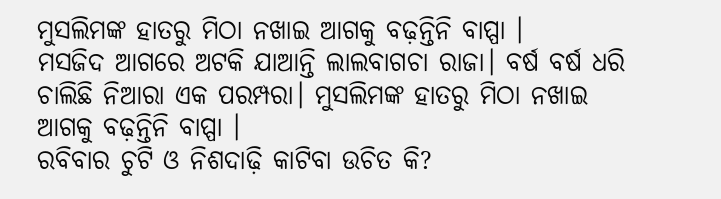ମୁସଲିମଙ୍କ ହାତରୁ ମିଠା ନଖାଇ ଆଗକୁ ବଢ଼ନ୍ତିନି ବାପ୍ପା ।
ମସଜିଦ ଆଗରେ ଅଟକି ଯାଆନ୍ତି ଲାଲବାଗଚା ରାଜା। ବର୍ଷ ବର୍ଷ ଧରି ଚାଲିଛି ନିଆରା ଏକ ପରମ୍ପରା। ମୁସଲିମଙ୍କ ହାତରୁ ମିଠା ନଖାଇ ଆଗକୁ ବଢ଼ନ୍ତିନି ବାପ୍ପା ।
ରବିବାର ଚୁଟି ଓ ନିଶଦାଢ଼ି କାଟିବା ଉଚିତ କି?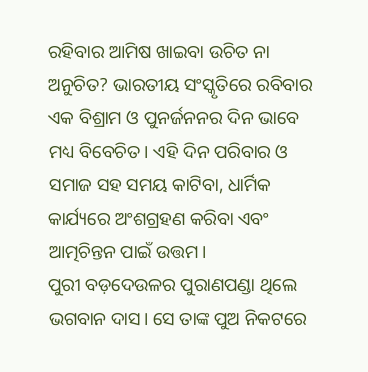ରହିବାର ଆମିଷ ଖାଇବା ଉଚିତ ନା ଅନୁଚିତ? ଭାରତୀୟ ସଂସ୍କୃତିରେ ରବିବାର ଏକ ବିଶ୍ରାମ ଓ ପୁନର୍ଜନନର ଦିନ ଭାବେ ମଧ୍ୟ ବିବେଚିତ। ଏହି ଦିନ ପରିବାର ଓ ସମାଜ ସହ ସମୟ କାଟିବା, ଧାର୍ମିକ କାର୍ଯ୍ୟରେ ଅଂଶଗ୍ରହଣ କରିବା ଏବଂ ଆତ୍ମଚିନ୍ତନ ପାଇଁ ଉତ୍ତମ।
ପୁରୀ ବଡ଼ଦେଉଳର ପୁରାଣପଣ୍ଡା ଥିଲେ ଭଗବାନ ଦାସ। ସେ ତାଙ୍କ ପୁଅ ନିକଟରେ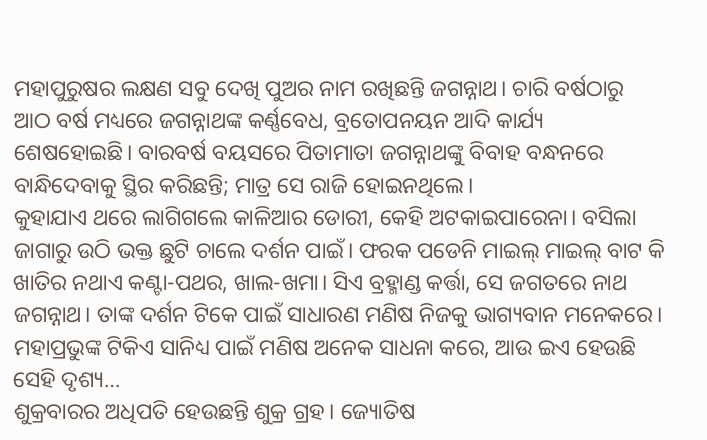ମହାପୁରୁଷର ଲକ୍ଷଣ ସବୁ ଦେଖି ପୁଅର ନାମ ରଖିଛନ୍ତି ଜଗନ୍ନାଥ। ଚାରି ବର୍ଷଠାରୁ ଆଠ ବର୍ଷ ମଧ୍ୟରେ ଜଗନ୍ନାଥଙ୍କ କର୍ଣ୍ଣବେଧ, ବ୍ରତୋପନୟନ ଆଦି କାର୍ଯ୍ୟ ଶେଷହୋଇଛି। ବାରବର୍ଷ ବୟସରେ ପିତାମାତା ଜଗନ୍ନାଥଙ୍କୁ ବିବାହ ବନ୍ଧନରେ ବାନ୍ଧିଦେବାକୁ ସ୍ଥିର କରିଛନ୍ତି; ମାତ୍ର ସେ ରାଜି ହୋଇନଥିଲେ।
କୁହାଯାଏ ଥରେ ଲାଗିଗଲେ କାଳିଆର ଡୋରୀ, କେହି ଅଟକାଇପାରେନା। ବସିଲା ଜାଗାରୁ ଉଠି ଭକ୍ତ ଛୁଟି ଚାଲେ ଦର୍ଶନ ପାଇଁ। ଫରକ ପଡେନି ମାଇଲ୍ ମାଇଲ୍ ବାଟ କି ଖାତିର ନଥାଏ କଣ୍ଟା-ପଥର, ଖାଲ-ଖମା। ସିଏ ବ୍ରହ୍ମାଣ୍ଡ କର୍ତ୍ତା, ସେ ଜଗତରେ ନାଥ ଜଗନ୍ନାଥ। ତାଙ୍କ ଦର୍ଶନ ଟିକେ ପାଇଁ ସାଧାରଣ ମଣିଷ ନିଜକୁ ଭାଗ୍ୟବାନ ମନେକରେ। ମହାପ୍ରଭୁଙ୍କ ଟିକିଏ ସାନିଧ୍ୟ ପାଇଁ ମଣିଷ ଅନେକ ସାଧନା କରେ, ଆଉ ଇଏ ହେଉଛି ସେହି ଦୃଶ୍ୟ…
ଶୁକ୍ରବାରର ଅଧିପତି ହେଉଛନ୍ତି ଶୁକ୍ର ଗ୍ରହ। ଜ୍ୟୋତିଷ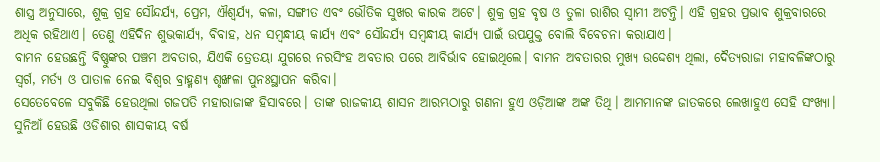ଶାସ୍ତ୍ର ଅନୁସାରେ, ଶୁକ୍ର ଗ୍ରହ ସୌନ୍ଦର୍ଯ୍ୟ, ପ୍ରେମ, ଐଶ୍ୱର୍ଯ୍ୟ, କଳା, ସଙ୍ଗୀତ ଏବଂ ଭୌତିକ ସୁଖର କାରକ ଅଟେ। ଶୁକ୍ର ଗ୍ରହ ବୃଷ ଓ ତୁଳା ରାଶିର ସ୍ୱାମୀ ଅଟନ୍ତି। ଏହି ଗ୍ରହର ପ୍ରଭାବ ଶୁକ୍ରବାରରେ ଅଧିକ ରହିଥାଏ। ତେଣୁ ଏହିଦିନ ଶୁଭକାର୍ଯ୍ୟ, ବିବାହ, ଧନ ସମ୍ବନ୍ଧୀୟ କାର୍ଯ୍ୟ ଏବଂ ସୌନ୍ଦର୍ଯ୍ୟ ସମ୍ବନ୍ଧୀୟ କାର୍ଯ୍ୟ ପାଇଁ ଉପଯୁକ୍ତ ବୋଲି ବିବେଚନା କରାଯାଏ।
ବାମନ ହେଉଛନ୍ତି ବିଷ୍ଣୁଙ୍କର ପଞ୍ଚମ ଅବତାର, ଯିଏକି ତ୍ରେତୟା ଯୁଗରେ ନରସିଂହ ଅବତାର ପରେ ଆବିର୍ଭାବ ହୋଇଥିଲେ। ବାମନ ଅବତାରର ମୁଖ୍ୟ ଉଦ୍ଦେଶ୍ୟ ଥିଲା, ଦୈତ୍ୟରାଜା ମହାବଳିଙ୍କଠାରୁ ସ୍ୱର୍ଗ, ମର୍ତ୍ୟ ଓ ପାତାଳ ନେଇ ବିଶ୍ୱର ବ୍ରାହ୍ମଣ୍ୟ ଶୃଙ୍ଖଳା ପୁନଃସ୍ଥାପନ କରିବା।
ସେତେବେଳେ ସବୁକିଛି ହେଉଥିଲା ଗଜପତି ମହାରାଜାଙ୍କ ହିସାବରେ। ତାଙ୍କ ରାଜକୀୟ ଶାସନ ଆରମ୍ଭଠାରୁ ଗଣନା ହୁଏ ଓଡ଼ିଆଙ୍କ ଅଙ୍କ ତିଥି। ଆମମାନଙ୍କ ଜାତକରେ ଲେଖାହୁଏ ସେହି ସଂଖ୍ୟା। ସୁନିଆଁ ହେଉଛି ଓଡିଶାର ଶାସକୀୟ ବର୍ଷ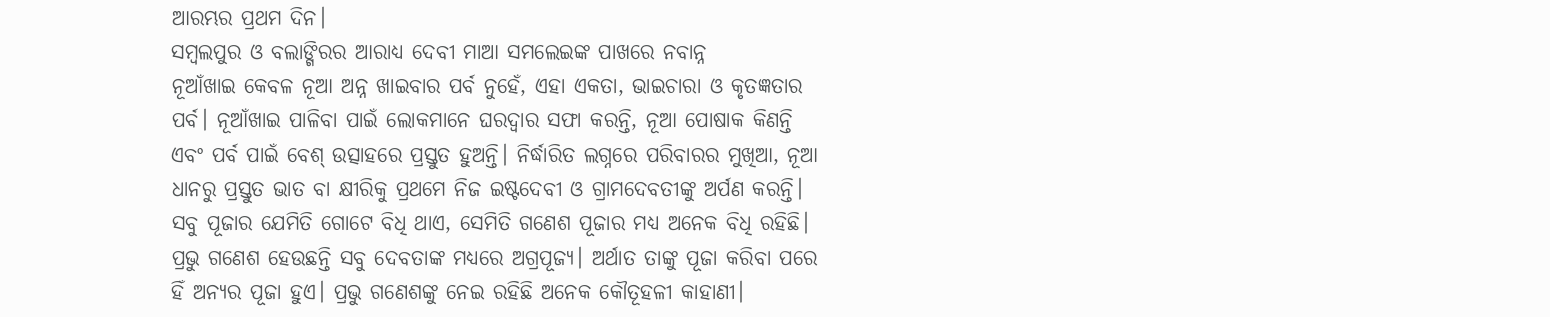ଆରମ୍ଭର ପ୍ରଥମ ଦିନ।
ସମ୍ବଲପୁର ଓ ବଲାଙ୍ଗିରର ଆରାଧ୍ୟ ଦେବୀ ମାଆ ସମଲେଇଙ୍କ ପାଖରେ ନବାନ୍ନ
ନୂଆଁଖାଇ କେବଳ ନୂଆ ଅନ୍ନ ଖାଇବାର ପର୍ବ ନୁହେଁ, ଏହା ଏକତା, ଭାଇଚାରା ଓ କୃତଜ୍ଞତାର ପର୍ବ। ନୂଆଁଖାଇ ପାଳିବା ପାଇଁ ଲୋକମାନେ ଘରଦ୍ୱାର ସଫା କରନ୍ତି, ନୂଆ ପୋଷାକ କିଣନ୍ତି ଏବଂ ପର୍ବ ପାଇଁ ବେଶ୍ ଉତ୍ସାହରେ ପ୍ରସ୍ତୁତ ହୁଅନ୍ତି। ନିର୍ଦ୍ଧାରିତ ଲଗ୍ନରେ ପରିବାରର ମୁଖିଆ, ନୂଆ ଧାନରୁ ପ୍ରସ୍ତୁତ ଭାତ ବା କ୍ଷୀରିକୁ ପ୍ରଥମେ ନିଜ ଇଷ୍ଟଦେବୀ ଓ ଗ୍ରାମଦେବତୀଙ୍କୁ ଅର୍ପଣ କରନ୍ତି।
ସବୁ ପୂଜାର ଯେମିତି ଗୋଟେ ବିଧି ଥାଏ, ସେମିତି ଗଣେଶ ପୂଜାର ମଧ୍ୟ ଅନେକ ବିଧି ରହିଛି। ପ୍ରଭୁ ଗଣେଶ ହେଉଛନ୍ତି ସବୁ ଦେବତାଙ୍କ ମଧ୍ୟରେ ଅଗ୍ରପୂଜ୍ୟ। ଅର୍ଥାତ ତାଙ୍କୁ ପୂଜା କରିବା ପରେ ହିଁ ଅନ୍ୟର ପୂଜା ହୁଏ। ପ୍ରଭୁ ଗଣେଶଙ୍କୁ ନେଇ ରହିଛି ଅନେକ କୌତୂହଳୀ କାହାଣୀ।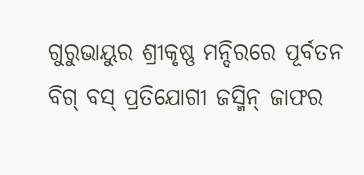ଗୁରୁଭାୟୁର ଶ୍ରୀକୃଷ୍ଣ ମନ୍ଦିରରେ ପୂର୍ବତନ ବିଗ୍ ବସ୍ ପ୍ରତିଯୋଗୀ ଜସ୍ମିନ୍ ଜାଫର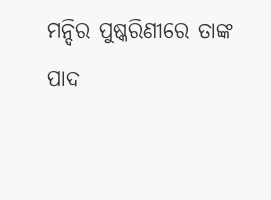ମନ୍ଦିର ପୁଷ୍କରିଣୀରେ ତାଙ୍କ ପାଦ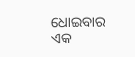ଧୋଇବାର ଏକ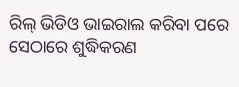ରିଲ୍ ଭିଡିଓ ଭାଇରାଲ କରିବା ପରେ ସେଠାରେ ଶୁଦ୍ଧିକରଣ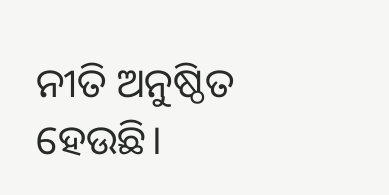ନୀତି ଅନୁଷ୍ଠିତ ହେଉଛି।